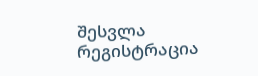შესვლა
რეგისტრაცია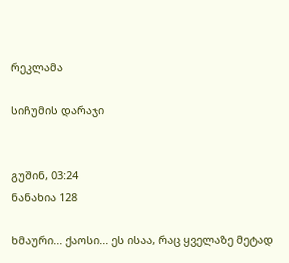რეკლამა

სიჩუმის დარაჯი


გუშინ, 03:24
ნანახია 128

ხმაური... ქაოსი... ეს ისაა, რაც ყველაზე მეტად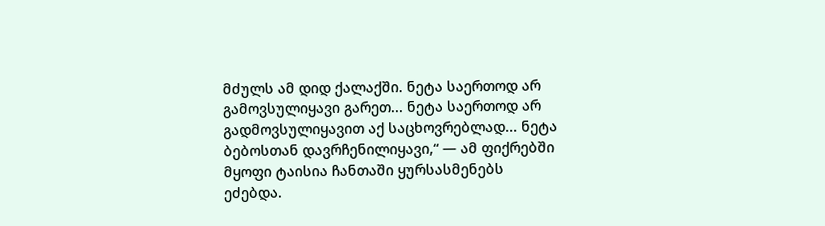მძულს ამ დიდ ქალაქში. ნეტა საერთოდ არ გამოვსულიყავი გარეთ... ნეტა საერთოდ არ გადმოვსულიყავით აქ საცხოვრებლად... ნეტა ბებოსთან დავრჩენილიყავი,“ — ამ ფიქრებში მყოფი ტაისია ჩანთაში ყურსასმენებს ეძებდა.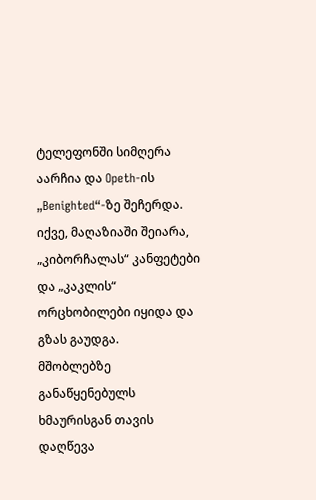ტელეფონში სიმღერა აარჩია და Opeth-ის „Benighted“-ზე შეჩერდა. იქვე, მაღაზიაში შეიარა, „კიბორჩალას“ კანფეტები და „კაკლის“ ორცხობილები იყიდა და გზას გაუდგა.
მშობლებზე განაწყენებულს ხმაურისგან თავის დაღწევა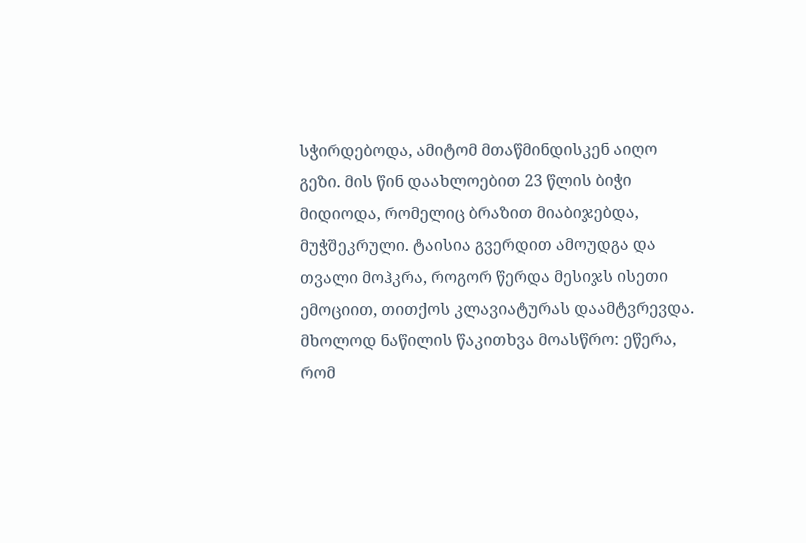სჭირდებოდა, ამიტომ მთაწმინდისკენ აიღო გეზი. მის წინ დაახლოებით 23 წლის ბიჭი მიდიოდა, რომელიც ბრაზით მიაბიჯებდა, მუჭშეკრული. ტაისია გვერდით ამოუდგა და თვალი მოჰკრა, როგორ წერდა მესიჯს ისეთი ემოციით, თითქოს კლავიატურას დაამტვრევდა. მხოლოდ ნაწილის წაკითხვა მოასწრო: ეწერა, რომ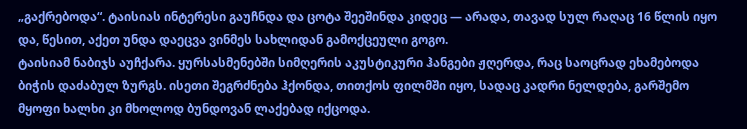„გაქრებოდა“. ტაისიას ინტერესი გაუჩნდა და ცოტა შეეშინდა კიდეც — არადა, თავად სულ რაღაც 16 წლის იყო და, წესით, აქეთ უნდა დაეცვა ვინმეს სახლიდან გამოქცეული გოგო.
ტაისიამ ნაბიჯს აუჩქარა. ყურსასმენებში სიმღერის აკუსტიკური ჰანგები ჟღერდა, რაც საოცრად ეხამებოდა ბიჭის დაძაბულ ზურგს. ისეთი შეგრძნება ჰქონდა, თითქოს ფილმში იყო, სადაც კადრი ნელდება, გარშემო მყოფი ხალხი კი მხოლოდ ბუნდოვან ლაქებად იქცოდა.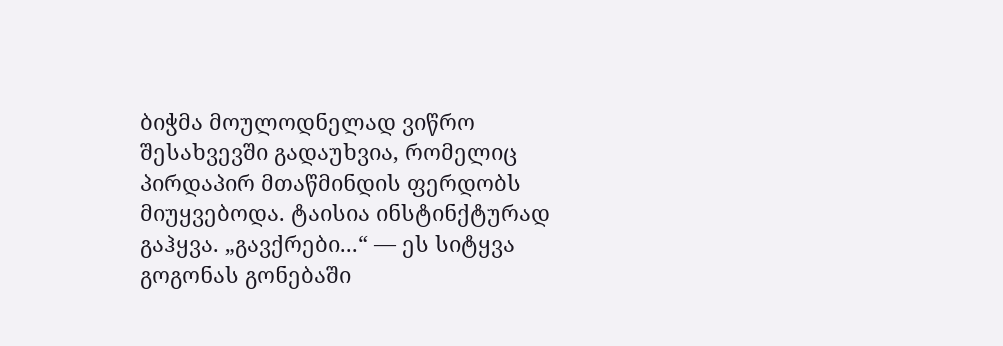ბიჭმა მოულოდნელად ვიწრო შესახვევში გადაუხვია, რომელიც პირდაპირ მთაწმინდის ფერდობს მიუყვებოდა. ტაისია ინსტინქტურად გაჰყვა. „გავქრები...“ — ეს სიტყვა გოგონას გონებაში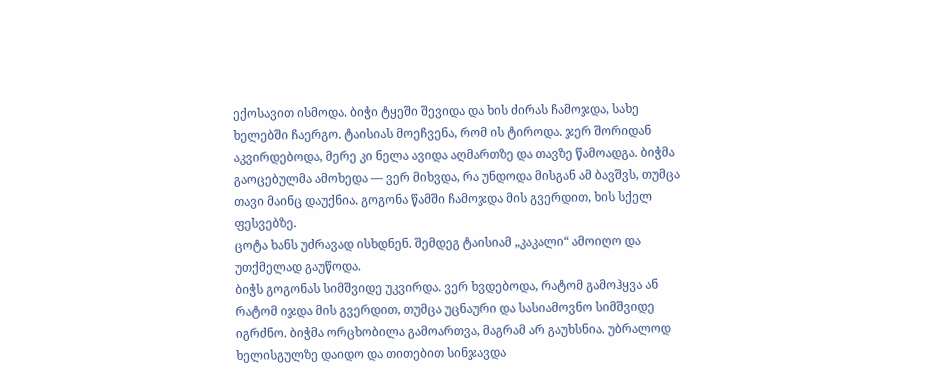ექოსავით ისმოდა. ბიჭი ტყეში შევიდა და ხის ძირას ჩამოჯდა, სახე ხელებში ჩაერგო. ტაისიას მოეჩვენა, რომ ის ტიროდა. ჯერ შორიდან აკვირდებოდა, მერე კი ნელა ავიდა აღმართზე და თავზე წამოადგა. ბიჭმა გაოცებულმა ამოხედა — ვერ მიხვდა, რა უნდოდა მისგან ამ ბავშვს, თუმცა თავი მაინც დაუქნია. გოგონა წამში ჩამოჯდა მის გვერდით, ხის სქელ ფესვებზე.
ცოტა ხანს უძრავად ისხდნენ. შემდეგ ტაისიამ „კაკალი“ ამოიღო და უთქმელად გაუწოდა.
ბიჭს გოგონას სიმშვიდე უკვირდა. ვერ ხვდებოდა, რატომ გამოჰყვა ან რატომ იჯდა მის გვერდით, თუმცა უცნაური და სასიამოვნო სიმშვიდე იგრძნო. ბიჭმა ორცხობილა გამოართვა, მაგრამ არ გაუხსნია. უბრალოდ ხელისგულზე დაიდო და თითებით სინჯავდა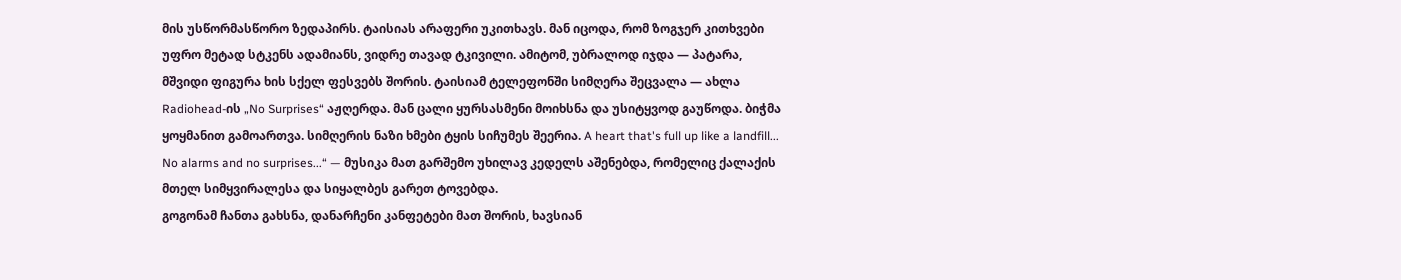მის უსწორმასწორო ზედაპირს. ტაისიას არაფერი უკითხავს. მან იცოდა, რომ ზოგჯერ კითხვები უფრო მეტად სტკენს ადამიანს, ვიდრე თავად ტკივილი. ამიტომ, უბრალოდ იჯდა — პატარა, მშვიდი ფიგურა ხის სქელ ფესვებს შორის. ტაისიამ ტელეფონში სიმღერა შეცვალა — ახლა Radiohead-ის „No Surprises“ აჟღერდა. მან ცალი ყურსასმენი მოიხსნა და უსიტყვოდ გაუწოდა. ბიჭმა ყოყმანით გამოართვა. სიმღერის ნაზი ხმები ტყის სიჩუმეს შეერია. A heart that's full up like a landfill... No alarms and no surprises...“ — მუსიკა მათ გარშემო უხილავ კედელს აშენებდა, რომელიც ქალაქის მთელ სიმყვირალესა და სიყალბეს გარეთ ტოვებდა.
გოგონამ ჩანთა გახსნა, დანარჩენი კანფეტები მათ შორის, ხავსიან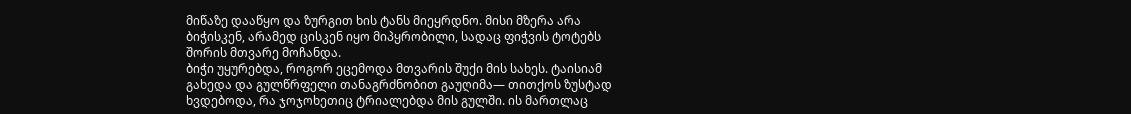მიწაზე დააწყო და ზურგით ხის ტანს მიეყრდნო. მისი მზერა არა ბიჭისკენ, არამედ ცისკენ იყო მიპყრობილი, სადაც ფიჭვის ტოტებს შორის მთვარე მოჩანდა.
ბიჭი უყურებდა, როგორ ეცემოდა მთვარის შუქი მის სახეს. ტაისიამ გახედა და გულწრფელი თანაგრძნობით გაუღიმა— თითქოს ზუსტად ხვდებოდა, რა ჯოჯოხეთიც ტრიალებდა მის გულში. ის მართლაც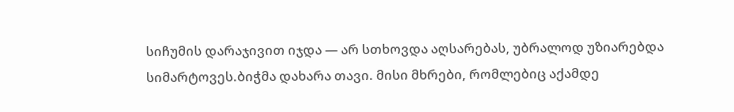სიჩუმის დარაჯივით იჯდა — არ სთხოვდა აღსარებას, უბრალოდ უზიარებდა სიმარტოვეს.ბიჭმა დახარა თავი. მისი მხრები, რომლებიც აქამდე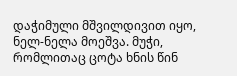დაჭიმული მშვილდივით იყო, ნელ-ნელა მოეშვა. მუჭი, რომლითაც ცოტა ხნის წინ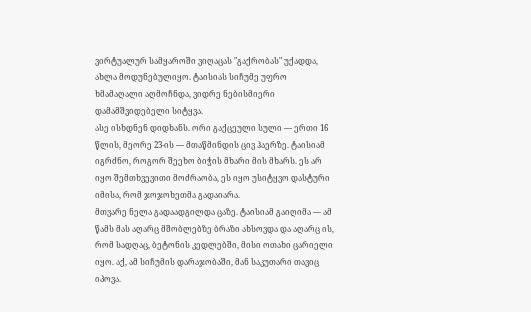ვირტუალურ სამყაროში ვიღაცას "გაქრობას" უქადდა, ახლა მოდუნებულიყო. ტაისიას სიჩუმე უფრო ხმამაღალი აღმოჩნდა, ვიდრე ნებისმიერი დამამშვიდებელი სიტყვა.
ასე ისხდნენ დიდხანს. ორი გაქცეული სული — ერთი 16 წლის, მეორე 23-ის — მთაწმინდის ცივ ჰაერზე. ტაისიამ იგრძნო, როგორ შეეხო ბიჭის მხარი მის მხარს. ეს არ იყო შემთხვევითი მოძრაობა, ეს იყო უსიტყვო დასტური იმისა, რომ ჯოჯოხეთმა გადაიარა.
მთვარე ნელა გადაადგილდა ცაზე. ტაისიამ გაიღიმა — ამ წამს მას აღარც მშობლებზე ბრაზი ახსოვდა და აღარც ის, რომ სადღაც, ბეტონის კედლებში, მისი ოთახი ცარიელი იყო. აქ, ამ სიჩუმის დარაჯობაში, მან საკუთარი თავიც იპოვა.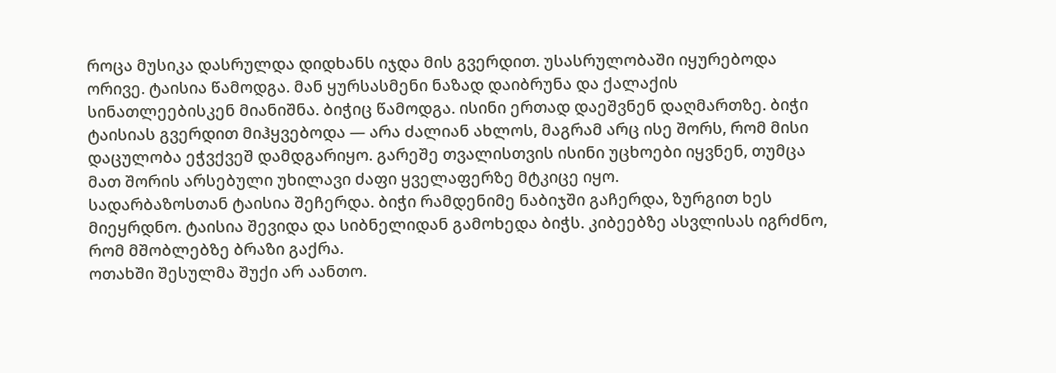როცა მუსიკა დასრულდა დიდხანს იჯდა მის გვერდით. უსასრულობაში იყურებოდა ორივე. ტაისია წამოდგა. მან ყურსასმენი ნაზად დაიბრუნა და ქალაქის სინათლეებისკენ მიანიშნა. ბიჭიც წამოდგა. ისინი ერთად დაეშვნენ დაღმართზე. ბიჭი ტაისიას გვერდით მიჰყვებოდა — არა ძალიან ახლოს, მაგრამ არც ისე შორს, რომ მისი დაცულობა ეჭვქვეშ დამდგარიყო. გარეშე თვალისთვის ისინი უცხოები იყვნენ, თუმცა მათ შორის არსებული უხილავი ძაფი ყველაფერზე მტკიცე იყო.
სადარბაზოსთან ტაისია შეჩერდა. ბიჭი რამდენიმე ნაბიჯში გაჩერდა, ზურგით ხეს მიეყრდნო. ტაისია შევიდა და სიბნელიდან გამოხედა ბიჭს. კიბეებზე ასვლისას იგრძნო, რომ მშობლებზე ბრაზი გაქრა.
ოთახში შესულმა შუქი არ აანთო.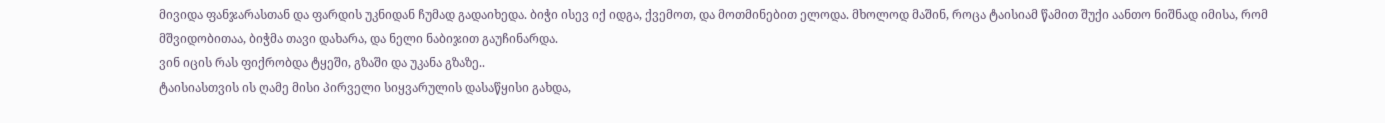მივიდა ფანჯარასთან და ფარდის უკნიდან ჩუმად გადაიხედა. ბიჭი ისევ იქ იდგა, ქვემოთ, და მოთმინებით ელოდა. მხოლოდ მაშინ, როცა ტაისიამ წამით შუქი აანთო ნიშნად იმისა, რომ მშვიდობითაა, ბიჭმა თავი დახარა, და ნელი ნაბიჯით გაუჩინარდა.
ვინ იცის რას ფიქრობდა ტყეში, გზაში და უკანა გზაზე..
ტაისიასთვის ის ღამე მისი პირველი სიყვარულის დასაწყისი გახდა,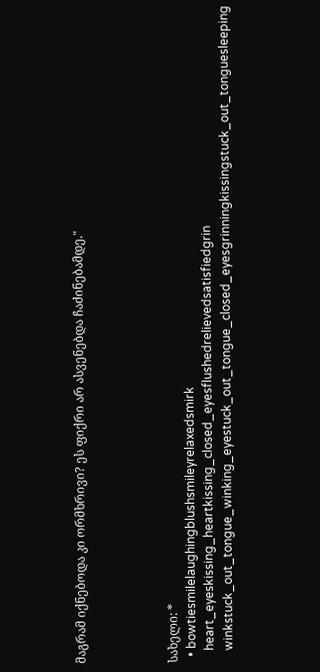მაგრამ იქნებოდა კი ორმხრივი? ეს ფიქრი არ ასვენებდა ჩაძინებამდე."




სახელი: *
  • bowtiesmilelaughingblushsmileyrelaxedsmirk
    heart_eyeskissing_heartkissing_closed_eyesflushedrelievedsatisfiedgrin
    winkstuck_out_tongue_winking_eyestuck_out_tongue_closed_eyesgrinningkissingstuck_out_tonguesleeping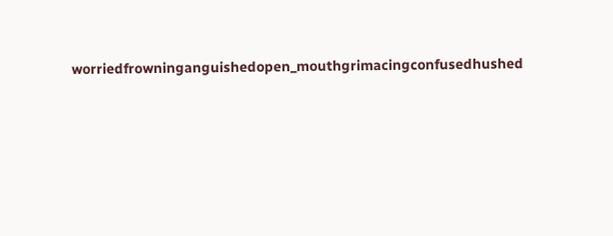worriedfrowninganguishedopen_mouthgrimacingconfusedhushed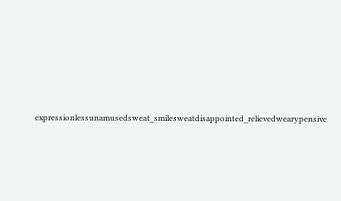expressionlessunamusedsweat_smilesweatdisappointed_relievedwearypensive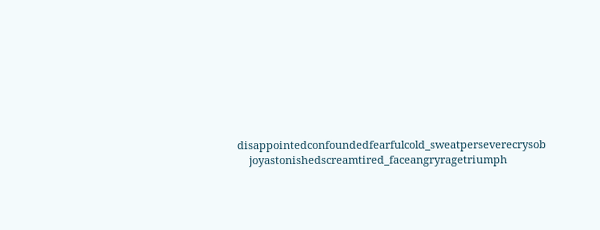disappointedconfoundedfearfulcold_sweatperseverecrysob
    joyastonishedscreamtired_faceangryragetriumph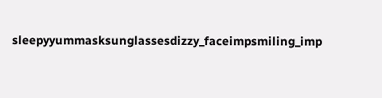sleepyyummasksunglassesdizzy_faceimpsmiling_imp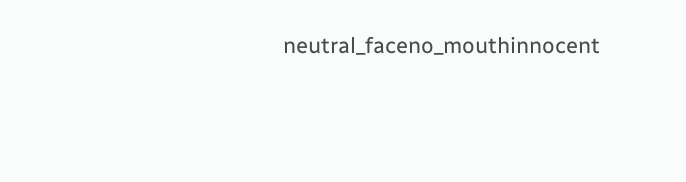neutral_faceno_mouthinnocent